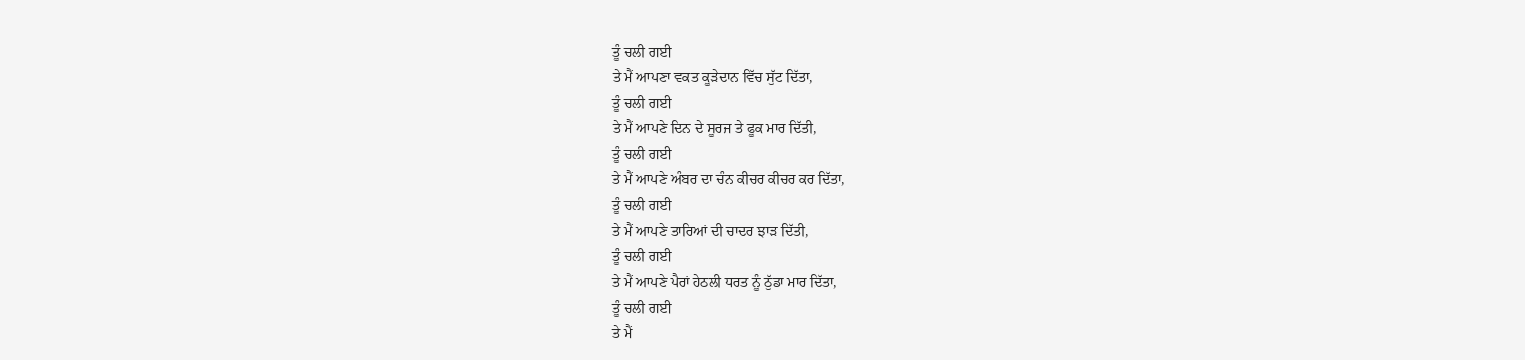ਤੂੰ ਚਲੀ ਗਈ
ਤੇ ਮੈਂ ਆਪਣਾ ਵਕਤ ਕੂੜੇਦਾਨ ਵਿੱਚ ਸੁੱਟ ਦਿੱਤਾ,
ਤੂੰ ਚਲੀ ਗਈ
ਤੇ ਮੈਂ ਆਪਣੇ ਦਿਨ ਦੇ ਸੂਰਜ ਤੇ ਫੂਕ ਮਾਰ ਦਿੱਤੀ,
ਤੂੰ ਚਲੀ ਗਈ
ਤੇ ਮੈਂ ਆਪਣੇ ਅੰਬਰ ਦਾ ਚੰਨ ਕੀਚਰ ਕੀਚਰ ਕਰ ਦਿੱਤਾ,
ਤੂੰ ਚਲੀ ਗਈ
ਤੇ ਮੈਂ ਆਪਣੇ ਤਾਰਿਆਂ ਦੀ ਚਾਦਰ ਝਾੜ ਦਿੱਤੀ,
ਤੂੰ ਚਲੀ ਗਈ
ਤੇ ਮੈਂ ਆਪਣੇ ਪੈਰਾਂ ਹੇਠਲੀ ਧਰਤ ਨੂੰ ਠੁੱਡਾ ਮਾਰ ਦਿੱਤਾ,
ਤੂੰ ਚਲੀ ਗਈ
ਤੇ ਮੈਂ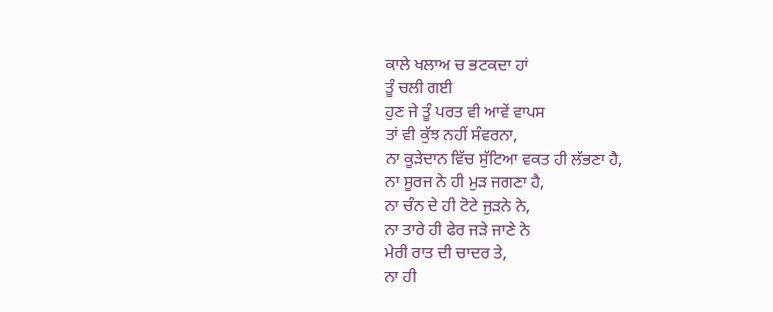ਕਾਲੇ ਖਲਾਅ ਚ ਭਟਕਦਾ ਹਾਂ
ਤੂੰ ਚਲੀ ਗਈ
ਹੁਣ ਜੇ ਤੂੰ ਪਰਤ ਵੀ ਆਵੇਂ ਵਾਪਸ
ਤਾਂ ਵੀ ਕੁੱਝ ਨਹੀਂ ਸੰਵਰਨਾ,
ਨਾ ਕੂੜੇਦਾਨ ਵਿੱਚ ਸੁੱਟਿਆ ਵਕਤ ਹੀ ਲੱਭਣਾ ਹੈ,
ਨਾ ਸੂਰਜ ਨੇ ਹੀ ਮੁੜ ਜਗਣਾ ਹੈ,
ਨਾ ਚੰਨ ਦੇ ਹੀ ਟੋਟੇ ਜੁੜਨੇ ਨੇ,
ਨਾ ਤਾਰੇ ਹੀ ਫੇਰ ਜੜੇ ਜਾਣੇ ਨੇ
ਮੇਰੀ ਰਾਤ ਦੀ ਚਾਦਰ ਤੇ,
ਨਾ ਹੀ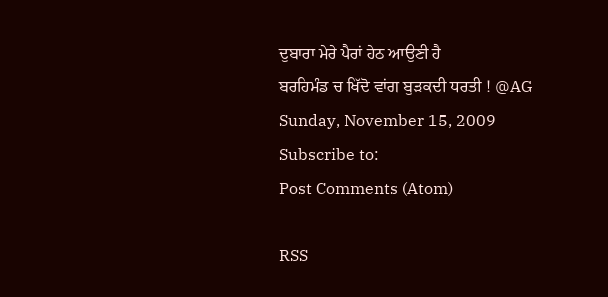ਦੁਬਾਰਾ ਮੇਰੇ ਪੈਰਾਂ ਹੇਠ ਆਉਣੀ ਹੈ
ਬਰਹਿਮੰਡ ਚ ਖਿੱਦੋ ਵਾਂਗ ਬੁੜਕਦੀ ਧਰਤੀ ! @AG
Sunday, November 15, 2009
Subscribe to:
Post Comments (Atom)

RSS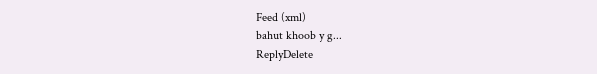Feed (xml)
bahut khoob y g...
ReplyDelete